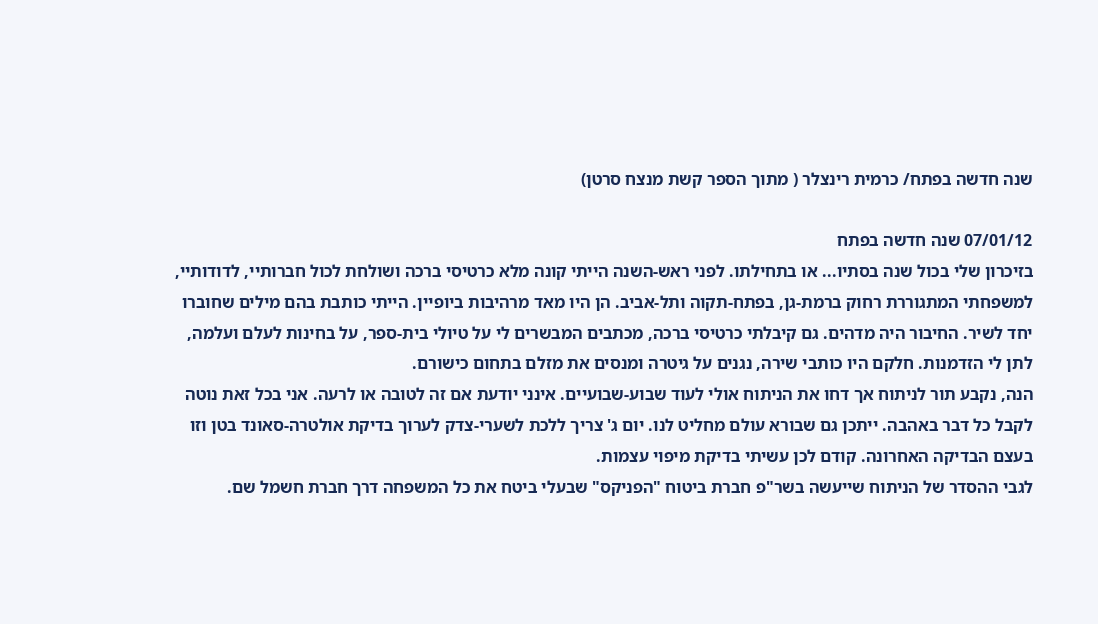שנה חדשה בפתח/ כרמית רינצלר ( מתוך הספר קשת מנצח סרטן)

07/01/12 שנה חדשה בפתח
בזיכרון שלי בכול שנה בסתיו... או בתחילתו. לפני ראש-השנה הייתי קונה מלא כרטיסי ברכה ושולחת לכול חברותיי, לדודותיי, למשפחתי המתגוררת רחוק ברמת-גן, בפתח-תקוה ותל-אביב. הן היו מאד מרהיבות ביופיין. הייתי כותבת בהם מילים שחוברו יחד לשיר. החיבור היה מדהים. גם קיבלתי כרטיסי ברכה, מכתבים המבשרים לי על טיולי בית-ספר, על בחינות לעלם ועלמה, לתן לי הזדמנות. חלקם היו כותבי שירה, נגנים על גיטרה ומנסים את מזלם בתחום כישורם.
הנה, נקבע תור לניתוח אך דחו את הניתוח אולי לעוד שבוע-שבועיים. אינני יודעת אם זה לטובה או לרעה. אני בכל זאת נוטה לקבל כל דבר באהבה. ייתכן גם שבורא עולם מחליט לנו. יום ג' צריך ללכת לשערי-צדק לערוך בדיקת אולטרה-סאונד בטן וזו בעצם הבדיקה האחרונה. קודם לכן עשיתי בדיקת מיפוי עצמות.
לגבי ההסדר של הניתוח שייעשה בשר"פ חברת ביטוח "הפניקס" שבעלי ביטח את כל המשפחה דרך חברת חשמל שם.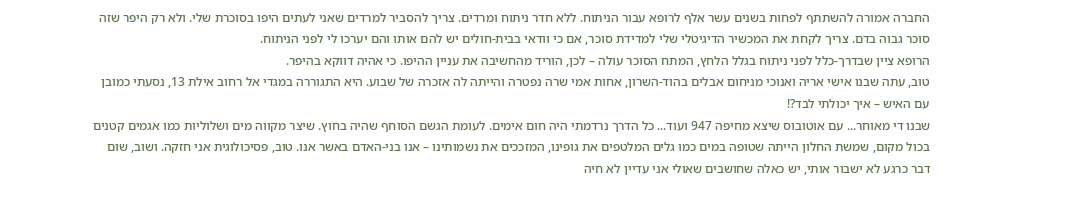החברה אמורה להשתתף לפחות בשנים עשר אלף לרופא עבור הניתוח. ללא חדר ניתוח ומרדים. צריך להסביר למרדים שאני לעתים היפו בסוכרת שלי. ולא רק היפר שזה סוכר גבוה בדם. צריך לקחת את המכשיר הדיגיטלי שלי למדידת סוכר, אם כי וודאי בבית-חולים יש להם אותו והם יערכו לי לפני הניתוח.
הרופא ציין שבדרך-כלל לפני ניתוח בגלל הלחץ, המתח הסוכר עולה – לכן, הוריד מהחשיבה את עניין ההיפו. כי אהיה דווקא בהיפר.
טוב, עתה שבנו אישי אריה ואנוכי מניחום אבלים בהוד-השרון, אחות אמי שרה נפטרה והייתה לה אזכרה של שבוע. היא התגוררה במגדי אל רחוב אילת 13, נסעתי כמובן עם האיש – איך יכולתי לבד?!
שבנו די מאוחר... עם אוטובוס שיצא מחיפה 947 ועוד... כל הדרך נרדמתי היה חום אימים. לעומת הגשם הסוחף שהיה בחוץ. שיצר מקווה מים ושלוליות כמו אגמים קטנים בכול מקום, שמשת החלון הייתה שטופה במים כמו גלים המלטפים את גופינו, המזככים את נשמותינו – אנו בני-האדם באשר אנו. טוב, פסיכולוגית אני חזקה. ושוב, שום דבר כרגע לא ישבור אותי, יש כאלה שחושבים שאולי אני עדיין לא חיה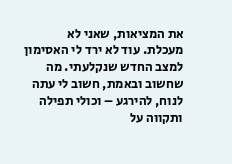את המציאות, שאני לא מעכלת. עוד לא ירד לי האסימון למצב החדש שנקלעתי. מה שחשוב ובאמת, חשוב לי עתה לנוח, להירגע – וכולי תפילה ותקווה על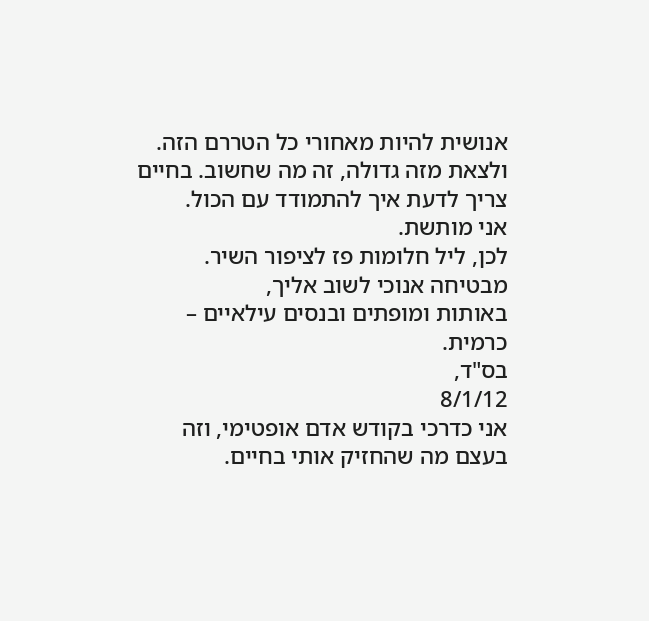אנושית להיות מאחורי כל הטררם הזה. ולצאת מזה גדולה, זה מה שחשוב. בחיים צריך לדעת איך להתמודד עם הכול.
אני מותשת.
לכן, ליל חלומות פז לציפור השיר.
מבטיחה אנוכי לשוב אליך,
באותות ומופתים ובנסים עילאיים – כרמית.
בס"ד,
8/1/12
אני כדרכי בקודש אדם אופטימי, וזה בעצם מה שהחזיק אותי בחיים.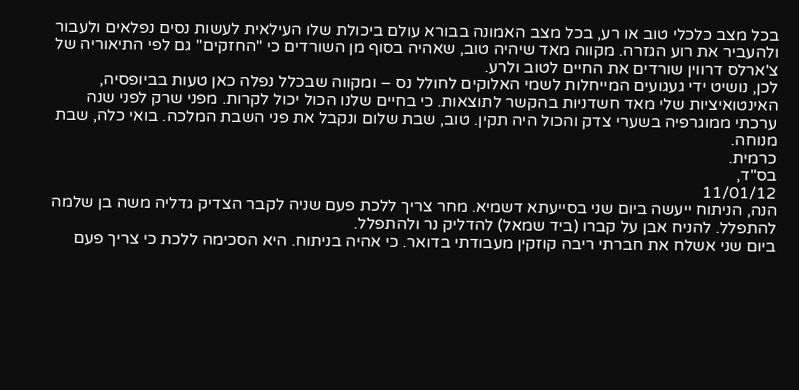בכל מצב כלכלי טוב או רע, בכל מצב האמונה בבורא עולם ביכולת שלו העילאית לעשות נסים נפלאים ולעבור ולהעביר את רוע הגזרה. מקווה מאד שיהיה טוב, שאהיה בסוף מן השורדים כי "החזקים" גם לפי התיאוריה של צ'ארלס דרווין שורדים את החיים לטוב ולרע.
לכן, נושיט ידי געגועים המייחלות לשמי האלוקים לחולל נס – ומקווה שבכלל נפלה כאן טעות בביופסיה, האינטואיציות שלי מאד חשדניות בהקשר לתוצאות. כי בחיים שלנו הכול יכול לקרות. מפני שרק לפני שנה ערכתי ממוגרפיה בשערי צדק והכול היה תקין. טוב, שבת שלום ונקבל את פני השבת המלכה. בואי כלה, שבת מנוחה.
כרמית.
בס"ד,
11/01/12
הנה, הניתוח ייעשה ביום שני בסייעתא דשמיא. מחר צריך ללכת פעם שניה לקבר הצדיק גדליה משה בן שלמה להתפלל. להניח אבן על קברו (ביד שמאל) להדליק נר ולהתפלל.
ביום שני אשלח את חברתי ריבה קוזקין מעבודתי בדואר. כי אהיה בניתוח. היא הסכימה ללכת כי צריך פעם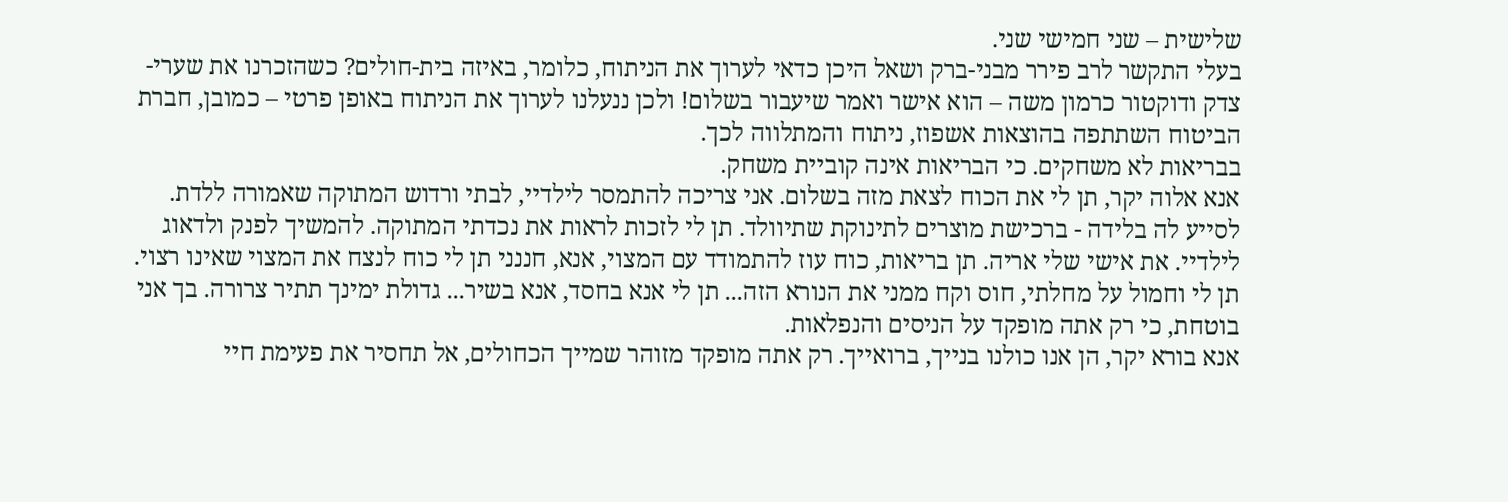שלישית – שני חמישי שני.
בעלי התקשר לרב פירר מבני-ברק ושאל היכן כדאי לערוך את הניתוח, כלומר, באיזה בית-חולים? כשהזכרנו את שערי-צדק ודוקטור כרמון משה – הוא אישר ואמר שיעבור בשלום! ולכן ננעלנו לערוך את הניתוח באופן פרטי – כמובן, חברת הביטוח השתתפה בהוצאות אשפוז, ניתוח והמתלווה לכך.
בבריאות לא משחקים. כי הבריאות אינה קוביית משחק.
אנא אלוה יקר, תן לי את הכוח לצאת מזה בשלום. אני צריכה להתמסר לילדיי, לבתי ורדוש המתוקה שאמורה ללדת. לסייע לה בלידה - ברכישת מוצרים לתינוקת שתיוולד. תן לי לזכות לראות את נכדתי המתוקה. להמשיך לפנק ולדאוג לילדיי. את אישי שלי אריה. תן בריאות, כוח עוז להתמודד עם המצוי, אנא, חננני תן לי כוח לנצח את המצוי שאינו רצוי. תן לי וחמול על מחלתי, חוס וקח ממני את הנורא הזה... תן לי אנא בחסד, אנא בשיר... גדולת ימינך תתיר צרורה. בך אני בוטחת, כי רק אתה מופקד על הניסים והנפלאות.
אנא בורא יקר, הן אנו כולנו בנייך, ברואייך. רק אתה מופקד מזוהר שמייך הכחולים, אל תחסיר את פעימת חיי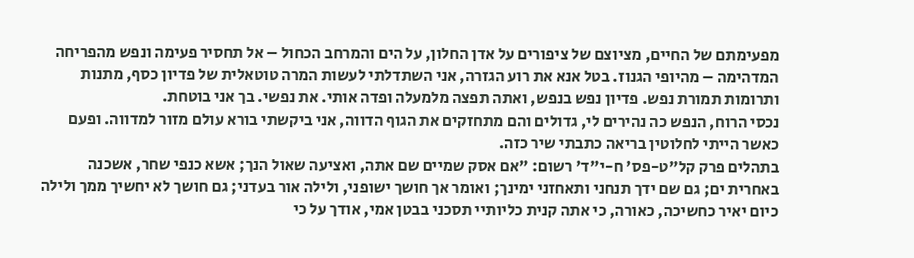מפעימתם של החיים, מציוצם של ציפורים על אדן החלון, על הים והמרחב הכחול – אל תחסיר פעימה ונפש מהפריחה המדהימה – מהיופי הגנוז. בטל אנא את רוע הגזרה, אני השתדלתי לעשות המרה טוטאלית של פדיון כסף, מתנות ותרומות תמורת נפש. פדיון נפש בנפש, ואתה תפצה מלמעלה ופדה אותי. את נפשי. בך אני בוטחת.
נכסי הרוח, הנפש כה נהירים לי, גדולים והם מתחזקים את הגוף הדווה, אני ביקשתי בורא עולם מזור למדווה. ופעם כאשר הייתי לחלוטין בריאה כתבתי שיר כזה.
בתהלים פרק קל"ט-פס' ח-י"ד' רשום: "אם אסק שמיים שם אתה, ואציעה שאול הנך; אשא כנפי שחר, אשכנה באחרית ים; גם שם ידך תנחני ותאחזני ימינך; ואומר אך חושך ישופני, ולילה אור בעדני; גם חושך לא יחשיך ממך ולילה כיום יאיר כחשיכה, כאורה, כי אתה קנית כליותיי תסכני בבטן אמי, אודך על כי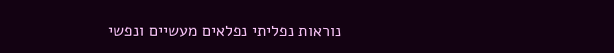נוראות נפליתי נפלאים מעשיים ונפשי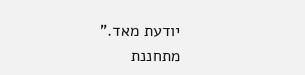יודעת מאד."
מתחננת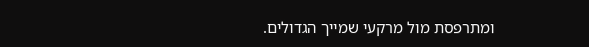ומתרפסת מול מרקעי שמייך הגדולים.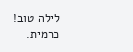לילה טוב!
כרמית.